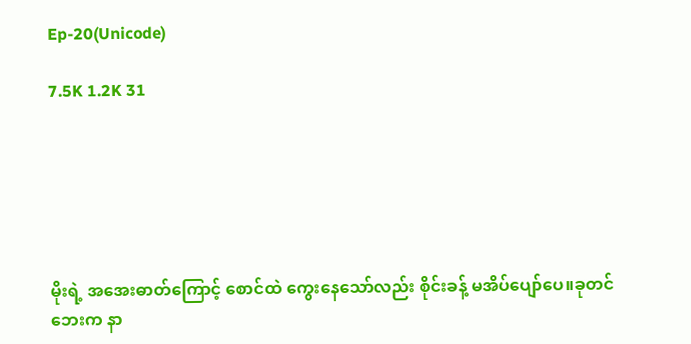Ep-20(Unicode)

7.5K 1.2K 31






မိုးရဲ့ အအေးဓာတ်ကြောင့် စောင်ထဲ ကွေးနေသော်လည်း စိုင်းခန့် မအိပ်ပျော်ပေ။ခုတင်ဘေးက နာ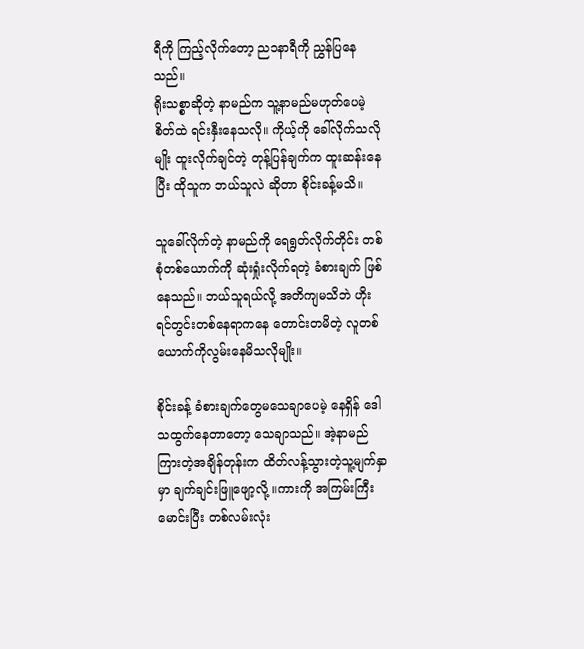ရီကို ကြည့်လိုက်တော့ ည၁နာရီကို ညွှန်ပြနေသည်။
ရိုးသစ္စာဆိုတဲ့ နာမည်က သူ့နာမည်မဟုတ်ပေမဲ့ စိတ်ထဲ ရင်းနှီးနေသလို။ ကိုယ့်ကို ခေါ်လိုက်သလိုမျိုး ထူးလိုက်ချင်တဲ့ တုန့်ပြန်ချက်က ထူးဆန်းနေပြီး ထိုသူက ဘယ်သူလဲ ဆိုတာ စိုင်းခန့်မသိ။

သူခေါ်လိုက်တဲ့ နာမည်ကို ရေရွတ်လိုက်တိုင်း တစ်စုံတစ်ယောက်ကို ဆုံးရှုံးလိုက်ရတဲ့ ခံစားချက် ဖြစ်နေသည်။ ဘယ်သူရယ်လို့ အတိကျမသိဘဲ ဟိုးရင်တွင်းတစ်နေရာကနေ တောင်းတမိတဲ့ လူတစ်ယောက်ကိုလွမ်းနေမိသလိုမျိုး။

စိုင်းခန့် ခံစားချက်တွေမသေချာပေမဲ့ နေရှိန် ဒေါသထွက်နေတာတော့ သေချာသည်။ အဲ့နာမည် ကြားတဲ့အချိန်တုန်းက ထိတ်လန့်သွားတဲ့သူ့မျက်နှာမှာ ချက်ချင်းဖြူဖျော့လို့ ။ကားကို အကြမ်းကြီးမောင်းပြီး တစ်လမ်းလုံး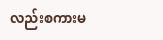လည်းစကားမ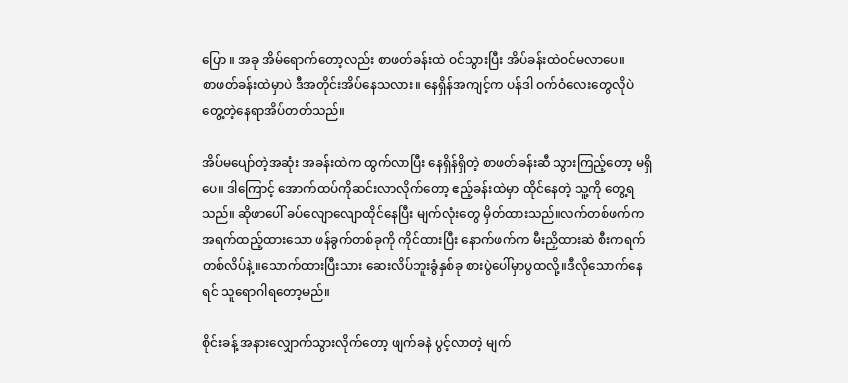ပြော ။ အခု အိမ်ရောက်တော့လည်း စာဖတ်ခန်းထဲ ဝင်သွားပြီး အိပ်ခန်းထဲဝင်မလာပေ။
စာဖတ်ခန်းထဲမှာပဲ ဒီအတိုင်းအိပ်နေသလား။ နေရှိန်အကျင့်က ပန်ဒါ ဝက်ဝံလေးတွေလိုပဲ တွေ့တဲ့နေရာအိပ်တတ်သည်။

အိပ်မပျော်တဲ့အဆုံး အခန်းထဲက ထွက်လာပြီး နေရှိန်ရှိတဲ့ စာဖတ်ခန်းဆီ သွားကြည့်တော့ မရှိပေ။ ဒါကြောင့် အောက်ထပ်ကိုဆင်းလာလိုက်တော့ ဧည့်ခန်းထဲမှာ ထိုင်နေတဲ့ သူ့ကို တွေ့ရသည်။ ဆိုဖာပေါ် ခပ်လျောလျောထိုင်နေပြီး မျက်လုံးတွေ မှိတ်ထားသည်။လက်တစ်ဖက်က အရက်ထည့်ထားသော ဖန်ခွက်တစ်ခုကို ကိုင်ထားပြီး နောက်ဖက်က မီးညှိထားဆဲ စီးကရက် တစ်လိပ်နဲ့။သောက်ထားပြီးသား ဆေးလိပ်ဘူးခွံနှစ်ခု စားပွဲပေါ်မှာပွထလို့။ဒီလိုသောက်နေရင် သူရောဂါရတော့မည်။

စိုင်းခန့် အနားလျှောက်သွားလိုက်တော့ ဖျက်ခနဲ ပွင့်လာတဲ့ မျက်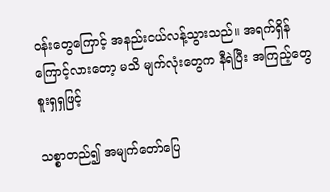ဝန်းတွေကြောင့် အနည်းငယ်လန့်သွားသည်။ အရက်ရှိန်ကြောင့်လားတော့ မသိ မျက်လုံးတွေက နီရဲပြီး အကြည့်တွေ စူးရှရှဖြင့်

သစ္စာတည်၍ အမျက်တော်ပြေ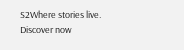S2Where stories live. Discover now